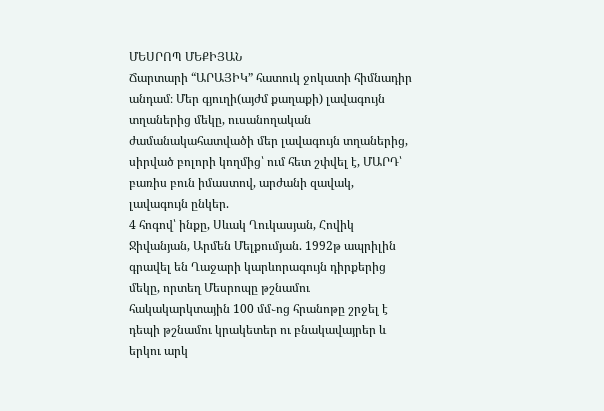ՄԵՍՐՈՊ ՄԵՔԻՅԱՆ
Ճարտարի “ԱՐԱՅԻԿ” հատուկ ջոկատի հիմնադիր անդամ։ Մեր գյուղի(այժմ քաղաքի) լավագույն տղաներից մեկը, ուսանողական ժամանակահատվածի մեր լավագույն տղաներից, սիրված բոլորի կողմից՝ ում հետ շփվել է, ՄԱՐԴ՝ բառիս բուն իմաստով, արժանի զավակ, լավագույն ընկեր.
4 հոգով՝ ինքը, Սևակ Ղուկասյան, Հովիկ Ջիվանյան, Արմեն Մելքումյան. 1992թ ապրիլին գրավել են Ղաջարի կարևորագույն դիրքերից մեկը, որտեղ Մեսրոպը թշնամու հակակարկտային 100 մմ֊ոց հրանոթը շրջել է դեպի թշնամու կրակետեր ու բնակավայրեր և երկու արկ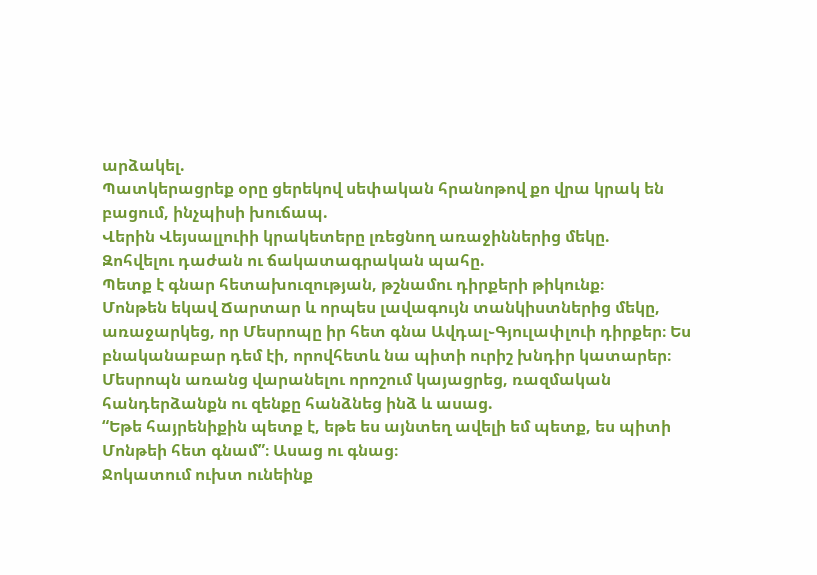արձակել.
Պատկերացրեք օրը ցերեկով սեփական հրանոթով քո վրա կրակ են բացում, ինչպիսի խուճապ.
Վերին Վեյսալլուիի կրակետերը լռեցնող առաջիններից մեկը.
Զոհվելու դաժան ու ճակատագրական պահը.
Պետք է գնար հետախուզության, թշնամու դիրքերի թիկունք։
Մոնթեն եկավ Ճարտար և որպես լավագույն տանկիստներից մեկը, առաջարկեց, որ Մեսրոպը իր հետ գնա Ավդալ֊Գյուլափլուի դիրքեր։ Ես բնականաբար դեմ էի, որովհետև նա պիտի ուրիշ խնդիր կատարեր։
Մեսրոպն առանց վարանելու որոշում կայացրեց, ռազմական հանդերձանքն ու զենքը հանձնեց ինձ և ասաց.
“Եթե հայրենիքին պետք է, եթե ես այնտեղ ավելի եմ պետք, ես պիտի Մոնթեի հետ գնամ”։ Ասաց ու գնաց։
Ջոկատում ուխտ ունեինք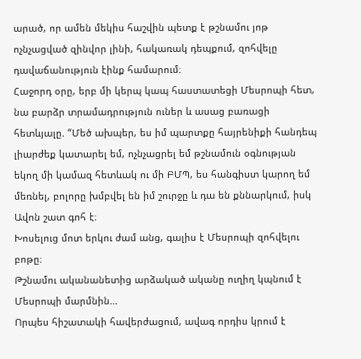արած, որ ամեն մեկիս հաշվին պետք է թշնամու յոթ ոչնչացված զինվոր լինի, հակառակ դեպքում, զոհվելը դավաճանություն էինք համարում։
Հաջորդ օրը, երբ մի կերպ կապ հաստատեցի Մեսրոպի հետ, նա բարձր տրամադրություն ուներ և ասաց բառացի հետևյալը. “Մեծ ախպեր, ես իմ պարտքը հայրենիքի հանդեպ լիարժեք կատարել եմ, ոչնչացրել եմ թշնամուն օգնության եկող մի կամազ հետևակ ու մի ԲՄՊ, ես հանգիստ կարող եմ մեռնել, բոլորը խմբվել են իմ շուրջը և դա են քննարկում, իսկ Ավոն շատ գոհ է։
Խոսելուց մոտ երկու ժամ անց, գալիս է Մեսրոպի զոհվելու բոթը։
Թշնամու ականանետից արձակած ականը ուղիղ կպնում է Մեսրոպի մարմնին…
Որպես հիշատակի հավերժացում, ավագ որդիս կրում է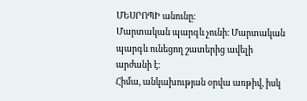ՄԵՍՐՈՊԻ անունը։
Մարտական պարգև չունի։ Մարտական պարգև ունեցող շատերից ավելի արժանի է։
Հիմա, անկախության օրվա առթիվ, իսկ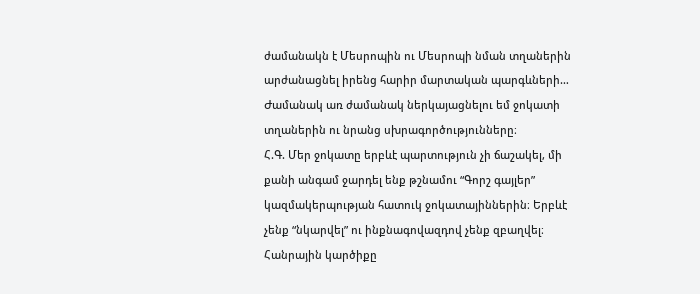ժամանակն է Մեսրոպին ու Մեսրոպի նման տղաներին արժանացնել իրենց հարիր մարտական պարգևների…
Ժամանակ առ ժամանակ ներկայացնելու եմ ջոկատի տղաներին ու նրանց սխրագործությունները։
Հ.Գ. Մեր ջոկատը երբևէ պարտություն չի ճաշակել, մի քանի անգամ ջարդել ենք թշնամու “Գորշ գայլեր” կազմակերպության հատուկ ջոկատայիններին։ Երբևէ չենք “նկարվել” ու ինքնագովազդով չենք զբաղվել։
Հանրային կարծիքը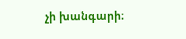չի խանգարի։